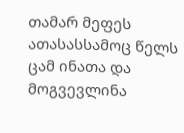თამარ მეფეს
ათასასსამოც წელს ცამ ინათა და მოგვევლინა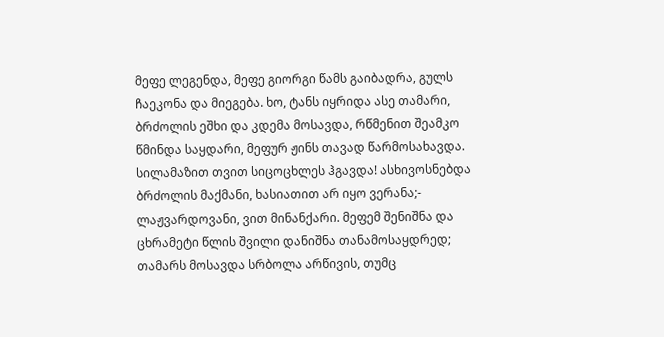მეფე ლეგენდა, მეფე გიორგი წამს გაიბადრა, გულს ჩაეკონა და მიეგება. ხო, ტანს იყრიდა ასე თამარი, ბრძოლის ეშხი და კდემა მოსავდა, რწმენით შეამკო წმინდა საყდარი, მეფურ ჟინს თავად წარმოსახავდა. სილამაზით თვით სიცოცხლეს ჰგავდა! ასხივოსნებდა ბრძოლის მაქმანი, ხასიათით არ იყო ვერანა;- ლაჟვარდოვანი, ვით მინანქარი. მეფემ შენიშნა და ცხრამეტი წლის შვილი დანიშნა თანამოსაყდრედ; თამარს მოსავდა სრბოლა არწივის, თუმც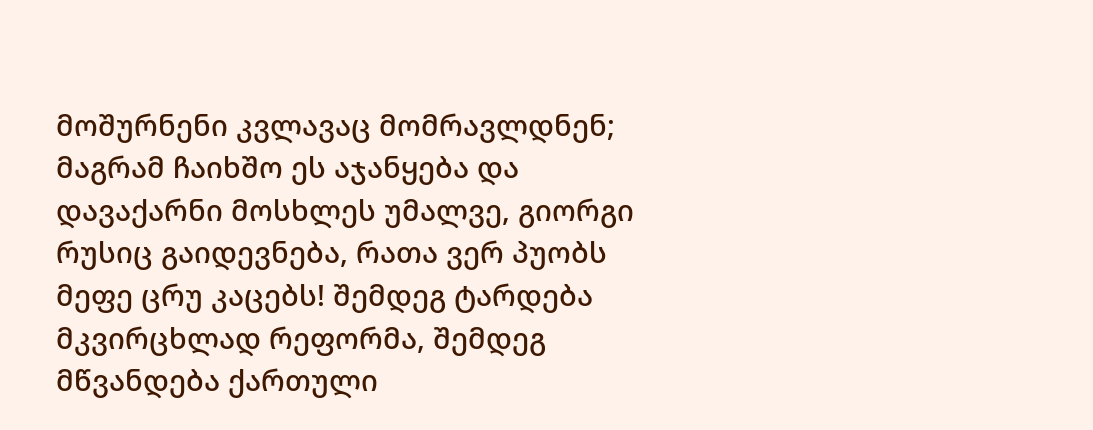მოშურნენი კვლავაც მომრავლდნენ; მაგრამ ჩაიხშო ეს აჯანყება და დავაქარნი მოსხლეს უმალვე, გიორგი რუსიც გაიდევნება, რათა ვერ პუობს მეფე ცრუ კაცებს! შემდეგ ტარდება მკვირცხლად რეფორმა, შემდეგ მწვანდება ქართული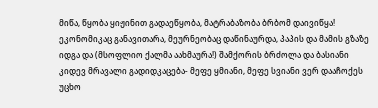მიწა, წყობა ყიჟინით გადაეწყობა, მატრაბაზობა ბრბომ დაივიწყა! ეკონომიკაც განავითარა, მეურნეობაც დაწინაურდა, პაპის და მამის გზაზე იდგა და (მსოფლიო ქალმა აახმაურა!) შამქორის ბრძოლა და ბასიანი კიდევ მრავალი გადიდკაცება- მეფე ყმიანი, მეფე სვიანი ვერ დააჩოქეს უცხო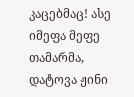კაცებმაც! ასე იმეფა მეფე თამარმა, დატოვა ჟინი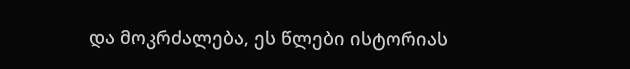და მოკრძალება, ეს წლები ისტორიას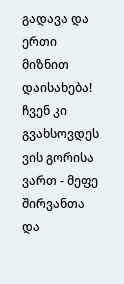გადავა და ერთი მიზნით დაისახება! ჩვენ კი გვახსოვდეს ვის გორისა ვართ - მეფე შირვანთა და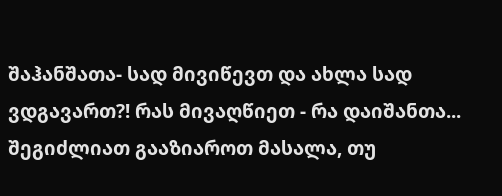შაჰანშათა- სად მივიწევთ და ახლა სად ვდგავართ?! რას მივაღწიეთ - რა დაიშანთა...
შეგიძლიათ გააზიაროთ მასალა, თუ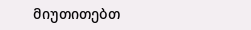მიუთითებთ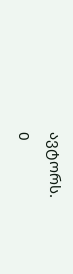ავტორს.
0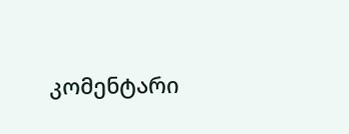კომენტარი